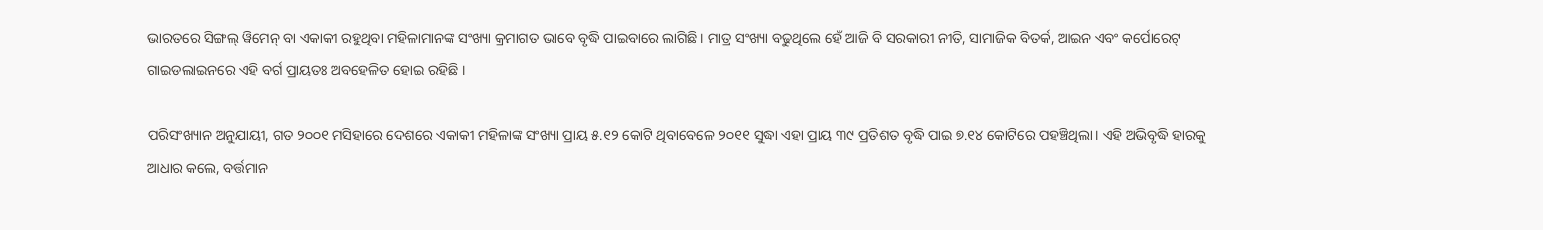ଭାରତରେ ସିଙ୍ଗଲ୍ ୱିମେନ୍ ବା ଏକାକୀ ରହୁଥିବା ମହିଳାମାନଙ୍କ ସଂଖ୍ୟା କ୍ରମାଗତ ଭାବେ ବୃଦ୍ଧି ପାଇବାରେ ଲାଗିଛି। ମାତ୍ର ସଂଖ୍ୟା ବଢୁଥିଲେ ହେଁ ଆଜି ବି ସରକାରୀ ନୀତି, ସାମାଜିକ ବିତର୍କ, ଆଇନ ଏବଂ କର୍ପୋରେଟ୍ ଗାଇଡଲାଇନରେ ଏହି ବର୍ଗ ପ୍ରାୟତଃ ଅବହେଳିତ ହୋଇ ରହିଛି ।

ପରିସଂଖ୍ୟାନ ଅନୁଯାୟୀ, ଗତ ୨୦୦୧ ମସିହାରେ ଦେଶରେ ଏକାକୀ ମହିଳାଙ୍କ ସଂଖ୍ୟା ପ୍ରାୟ ୫.୧୨ କୋଟି ଥିବାବେଳେ ୨୦୧୧ ସୁଦ୍ଧା ଏହା ପ୍ରାୟ ୩୯ ପ୍ରତିଶତ ବୃଦ୍ଧି ପାଇ ୭.୧୪ କୋଟିରେ ପହଞ୍ଚିଥିଲା। ଏହି ଅଭିବୃଦ୍ଧି ହାରକୁ ଆଧାର କଲେ, ବର୍ତ୍ତମାନ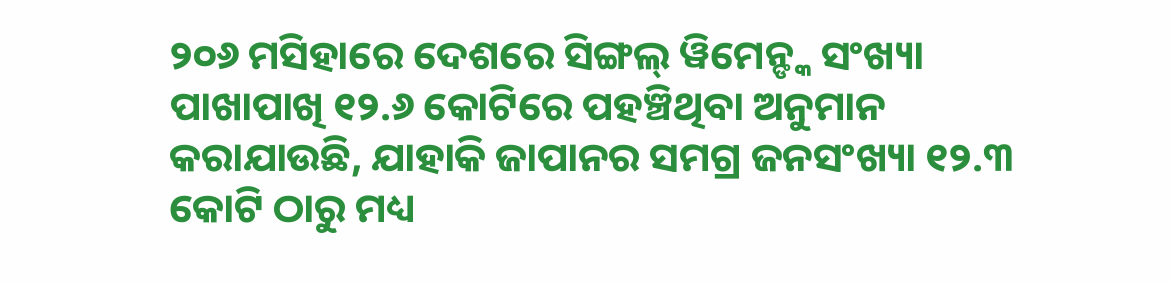୨୦୬ ମସିହାରେ ଦେଶରେ ସିଙ୍ଗଲ୍ ୱିମେନ୍ଙ୍କ ସଂଖ୍ୟା ପାଖାପାଖି ୧୨.୬ କୋଟିରେ ପହଞ୍ଚିଥିବା ଅନୁମାନ କରାଯାଉଛି, ଯାହାକି ଜାପାନର ସମଗ୍ର ଜନସଂଖ୍ୟା ୧୨.୩ କୋଟି ଠାରୁ ମଧ୍ୟ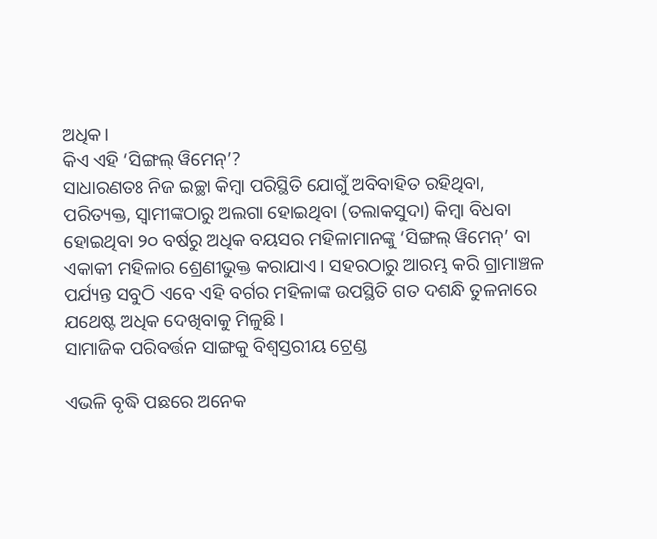ଅଧିକ।
କିଏ ଏହି ‘ସିଙ୍ଗଲ୍ ୱିମେନ୍’?
ସାଧାରଣତଃ ନିଜ ଇଚ୍ଛା କିମ୍ବା ପରିସ୍ଥିତି ଯୋଗୁଁ ଅବିବାହିତ ରହିଥିବା, ପରିତ୍ୟକ୍ତ, ସ୍ୱାମୀଙ୍କଠାରୁ ଅଲଗା ହୋଇଥିବା (ତଲାକସୁଦା) କିମ୍ବା ବିଧବା ହୋଇଥିବା ୨୦ ବର୍ଷରୁ ଅଧିକ ବୟସର ମହିଳାମାନଙ୍କୁ ‘ସିଙ୍ଗଲ୍ ୱିମେନ୍’ ବା ଏକାକୀ ମହିଳାର ଶ୍ରେଣୀଭୁକ୍ତ କରାଯାଏ। ସହରଠାରୁ ଆରମ୍ଭ କରି ଗ୍ରାମାଞ୍ଚଳ ପର୍ଯ୍ୟନ୍ତ ସବୁଠି ଏବେ ଏହି ବର୍ଗର ମହିଳାଙ୍କ ଉପସ୍ଥିତି ଗତ ଦଶନ୍ଧି ତୁଳନାରେ ଯଥେଷ୍ଟ ଅଧିକ ଦେଖିବାକୁ ମିଳୁଛି।
ସାମାଜିକ ପରିବର୍ତ୍ତନ ସାଙ୍ଗକୁ ବିଶ୍ୱସ୍ତରୀୟ ଟ୍ରେଣ୍ଡ

ଏଭଳି ବୃଦ୍ଧି ପଛରେ ଅନେକ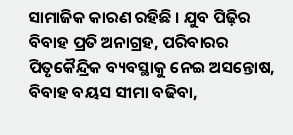ସାମାଜିକ କାରଣ ରହିଛି । ଯୁବ ପିଢ଼ିର ବିବାହ ପ୍ରତି ଅନାଗ୍ରହ, ପରିବାରର ପିତୃକୈନ୍ଦ୍ରିକ ବ୍ୟବସ୍ଥାକୁ ନେଇ ଅସନ୍ତୋଷ, ବିବାହ ବୟସ ସୀମା ବଢିବା,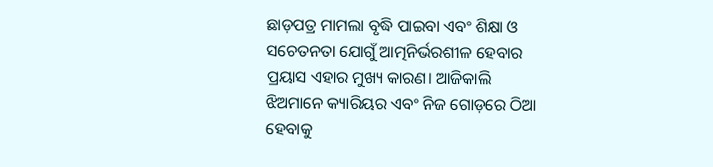ଛାଡ଼ପତ୍ର ମାମଲା ବୃଦ୍ଧି ପାଇବା ଏବଂ ଶିକ୍ଷା ଓ ସଚେତନତା ଯୋଗୁଁ ଆତ୍ମନିର୍ଭରଶୀଳ ହେବାର ପ୍ରୟାସ ଏହାର ମୁଖ୍ୟ କାରଣ। ଆଜିକାଲି ଝିଅମାନେ କ୍ୟାରିୟର ଏବଂ ନିଜ ଗୋଡ଼ରେ ଠିଆ ହେବାକୁ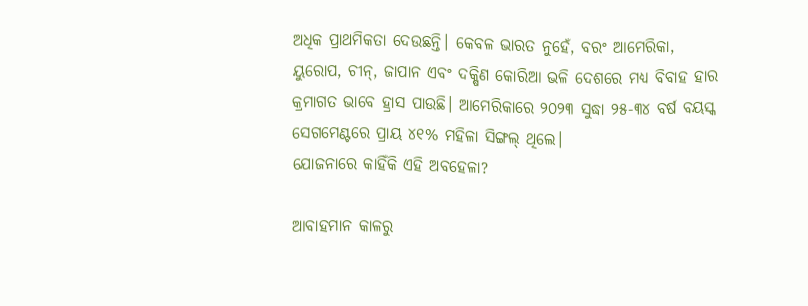ଅଧିକ ପ୍ରାଥମିକତା ଦେଉଛନ୍ତି। କେବଳ ଭାରତ ନୁହେଁ, ବରଂ ଆମେରିକା, ୟୁରୋପ, ଚୀନ୍, ଜାପାନ ଏବଂ ଦକ୍ଷିଣ କୋରିଆ ଭଳି ଦେଶରେ ମଧ୍ୟ ବିବାହ ହାର କ୍ରମାଗତ ଭାବେ ହ୍ରାସ ପାଉଛି। ଆମେରିକାରେ ୨୦୨୩ ସୁଦ୍ଧା ୨୫-୩୪ ବର୍ଷ ବୟସ୍କ ସେଗମେଣ୍ଟରେ ପ୍ରାୟ ୪୧% ମହିଳା ସିଙ୍ଗଲ୍ ଥିଲେ।
ଯୋଜନାରେ କାହିଁକି ଏହି ଅବହେଳା?

ଆବାହମାନ କାଳରୁ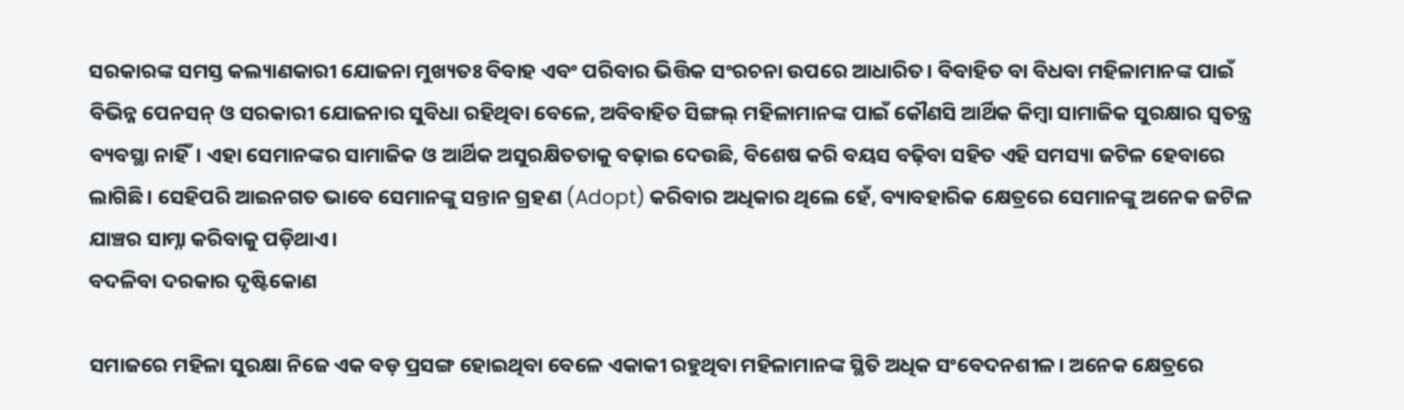ସରକାରଙ୍କ ସମସ୍ତ କଲ୍ୟାଣକାରୀ ଯୋଜନା ମୁଖ୍ୟତଃ ବିବାହ ଏବଂ ପରିବାର ଭିତ୍ତିକ ସଂରଚନା ଉପରେ ଆଧାରିତ। ବିବାହିତ ବା ବିଧବା ମହିଳାମାନଙ୍କ ପାଇଁ ବିଭିନ୍ନ ପେନସନ୍ ଓ ସରକାରୀ ଯୋଜନାର ସୁବିଧା ରହିଥିବା ବେଳେ, ଅବିବାହିତ ସିଙ୍ଗଲ୍ ମହିଳାମାନଙ୍କ ପାଇଁ କୌଣସି ଆର୍ଥିକ କିମ୍ବା ସାମାଜିକ ସୁରକ୍ଷାର ସ୍ୱତନ୍ତ୍ର ବ୍ୟବସ୍ଥା ନାହିଁ। ଏହା ସେମାନଙ୍କର ସାମାଜିକ ଓ ଆର୍ଥିକ ଅସୁରକ୍ଷିତତାକୁ ବଢ଼ାଇ ଦେଉଛି, ବିଶେଷ କରି ବୟସ ବଢ଼ିବା ସହିତ ଏହି ସମସ୍ୟା ଜଟିଳ ହେବାରେ ଲାଗିଛି। ସେହିପରି ଆଇନଗତ ଭାବେ ସେମାନଙ୍କୁ ସନ୍ତାନ ଗ୍ରହଣ (Adopt) କରିବାର ଅଧିକାର ଥିଲେ ହେଁ, ବ୍ୟାବହାରିକ କ୍ଷେତ୍ରରେ ସେମାନଙ୍କୁ ଅନେକ ଜଟିଳ ଯାଞ୍ଚର ସାମ୍ନା କରିବାକୁ ପଡ଼ିଥାଏ।
ବଦଳିବା ଦରକାର ଦୃଷ୍ଟିକୋଣ

ସମାଜରେ ମହିଳା ସୁରକ୍ଷା ନିଜେ ଏକ ବଡ଼ ପ୍ରସଙ୍ଗ ହୋଇଥିବା ବେଳେ ଏକାକୀ ରହୁଥିବା ମହିଳାମାନଙ୍କ ସ୍ଥିତି ଅଧିକ ସଂବେଦନଶୀଳ। ଅନେକ କ୍ଷେତ୍ରରେ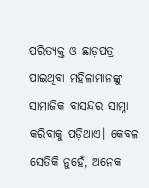ପରିତ୍ୟକ୍ତ ଓ ଛାଡ଼ପତ୍ର ପାଇଥିବା ମହିଳାମାନଙ୍କୁ ସାମାଜିକ ବାସନ୍ଦର ସାମ୍ନା କରିବାକୁ ପଡ଼ିଥାଏ। କେବଳ ସେତିକି ନୁହେଁ, ଅନେକ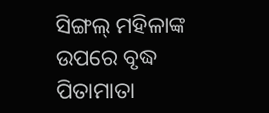ସିଙ୍ଗଲ୍ ମହିଳାଙ୍କ ଉପରେ ବୃଦ୍ଧ ପିତାମାତା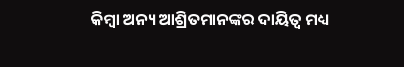କିମ୍ବା ଅନ୍ୟ ଆଶ୍ରିତମାନଙ୍କର ଦାୟିତ୍ୱ ମଧ୍ୟ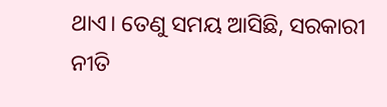ଥାଏ। ତେଣୁ ସମୟ ଆସିଛି, ସରକାରୀ ନୀତି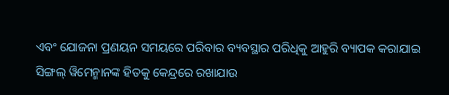ଏବଂ ଯୋଜନା ପ୍ରଣୟନ ସମୟରେ ପରିବାର ବ୍ୟବସ୍ଥାର ପରିଧିକୁ ଆହୁରି ବ୍ୟାପକ କରାଯାଇ ସିଙ୍ଗଲ୍ ୱିମେନ୍ମାନଙ୍କ ହିତକୁ କେନ୍ଦ୍ରରେ ରଖାଯାଉ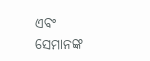ଏବଂ ସେମାନଙ୍କ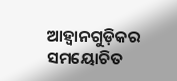ଆହ୍ୱାନଗୁଡ଼ିକର ସମୟୋଚିତ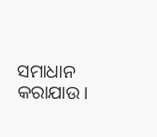ସମାଧାନ କରାଯାଉ।